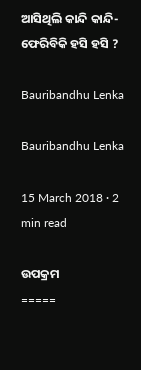ଆସିଥିଲି କାନ୍ଦି କାନ୍ଦି-ଫେରିବିକି ହସି ହସି ?

Bauribandhu Lenka

Bauribandhu Lenka

15 March 2018 · 2 min read

ଉପକ୍ରମ
=====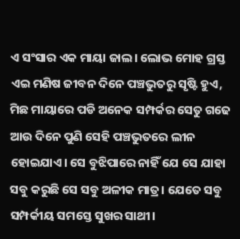ଏ ସଂସାର ଏକ ମାୟା ଜାଲ। ଲୋଭ ମୋହ ଗ୍ରସ୍ତ ଏଇ ମଣିଷ ଜୀବନ ଦିନେ ପଞ୍ଚଭୁତରୁ ସୃଷ୍ଟି ହୁଏ, ମିଛ ମାୟାରେ ପଡି ଅନେକ ସମ୍ପର୍କର ସେତୁ ଗଢେ ଆଉ ଦିନେ ପୁଣି ସେହି ପଞ୍ଚଭୁତରେ ଲୀନ ହୋଇଯାଏ। ସେ ବୁଝିପାରେ ନାହିଁ ଯେ ସେ ଯାହା ସବୁ କରୁଛି ସେ ସବୁ ଅଳୀକ ମାତ୍ର। ଯେତେ ସବୁ ସମ୍ପର୍କୀୟ ସମସ୍ତେ ସୁଖର ସାଥୀ।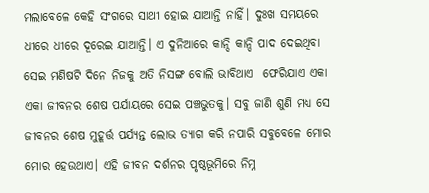ମଲାବେଳେ କେହି ସଂଗରେ ସାଥୀ ହୋଇ ଯାଆନ୍ତି ନାହିଁ। ଦୁଃଖ ସମୟରେ ଧୀରେ ଧୀରେ ଦୂରେଇ ଯାଆନ୍ତି। ଏ ଦୁନିଆରେ କାନ୍ଦି କାନ୍ଦି ପାଦ ଦେଇଥିବା ସେଇ ମଣିଷଟି ଦିନେ ନିଜକୁ ଅତି ନିସଙ୍ଗ ବୋଲି ଭାବିଥାଏ  ଫେରିଯାଏ ଏକା ଏକା ଜୀବନର ଶେଷ ପର୍ଯାୟରେ ସେଇ ପଞ୍ଚଭୁତକୁ। ସବୁ ଜାଣି ଶୁଣି ମଧ୍ୟ ସେ ଜୀବନର ଶେଷ ମୁହୂର୍ତ୍ତ ପର୍ଯ୍ୟନ୍ତ ଲୋଭ ତ୍ୟାଗ କରି ନପାରି ସବୁବେଳେ ମୋର ମୋର ହେଉଥାଏ। ଏହି ଜୀବନ ଦର୍ଶନର ପୃଷ୍ଠଭୂମିରେ ନିମ୍ନ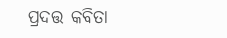ପ୍ରଦତ୍ତ କବିତା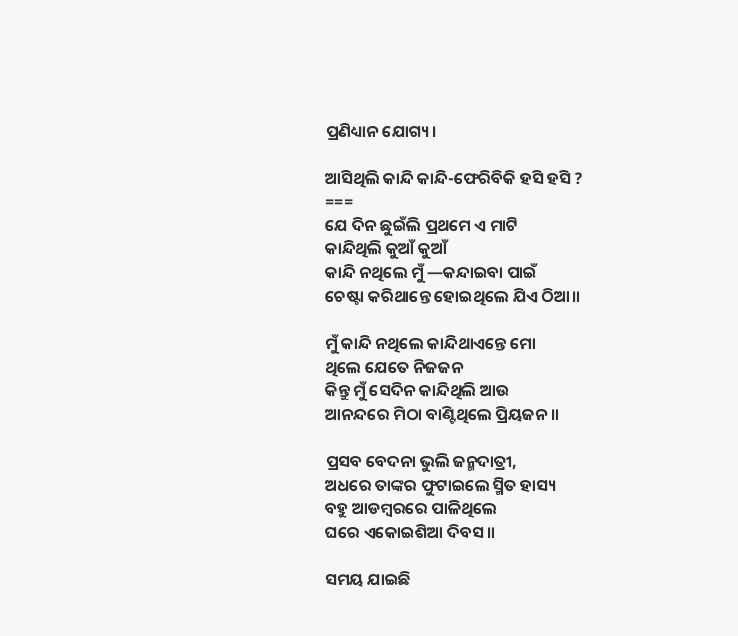ପ୍ରଣିଧ୍ୟାନ ଯୋଗ୍ୟ।

ଆସିଥିଲି କାନ୍ଦି କାନ୍ଦି-ଫେରିବିକି ହସି ହସି ?
===
ଯେ ଦିନ ଛୁଇଁଲି ପ୍ରଥମେ ଏ ମାଟି
କାନ୍ଦିଥିଲି କୁଆଁ କୁଆଁ
କାନ୍ଦି ନଥିଲେ ମୁଁ —କନ୍ଦାଇବା ପାଇଁ
ଚେଷ୍ଟା କରିଥାନ୍ତେ ହୋଇଥିଲେ ଯିଏ ଠିଆ॥

ମୁଁ କାନ୍ଦି ନଥିଲେ କାନ୍ଦିଥାଏନ୍ତେ ମୋ
ଥିଲେ ଯେତେ ନିଜଜନ
କିନ୍ତୁ ମୁଁ ସେଦିନ କାନ୍ଦିଥିଲି ଆଉ
ଆନନ୍ଦରେ ମିଠା ବାଣ୍ଟିଥିଲେ ପ୍ରିୟଜନ॥

ପ୍ରସବ ବେଦନା ଭୁଲି ଜନ୍ମଦାତ୍ରୀ,
ଅଧରେ ତାଙ୍କର ଫୁଟାଇଲେ ସ୍ମିତ ହାସ୍ୟ
ବହୁ ଆଡମ୍ବରରେ ପାଳିଥିଲେ
ଘରେ ଏକୋଇଶିଆ ଦିବସ॥

ସମୟ ଯାଇଛି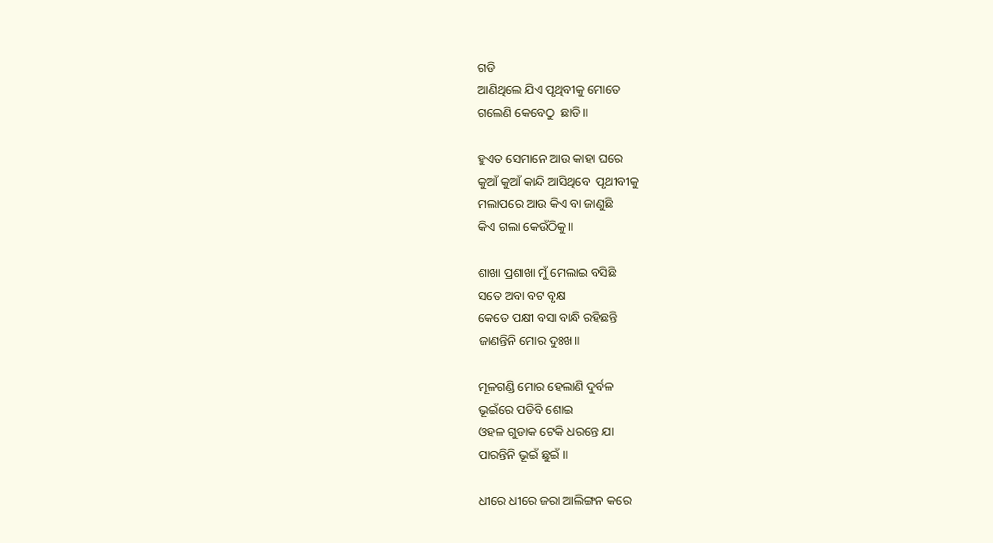ଗଡି
ଆଣିଥିଲେ ଯିଏ ପୃଥିବୀକୁ ମୋତେ
ଗଲେଣି କେବେଠୁ  ଛାଡି॥

ହୁଏତ ସେମାନେ ଆଉ କାହା ଘରେ
କୁଆଁ କୁଆଁ କାନ୍ଦି ଆସିଥିବେ  ପୃଥୀବୀକୁ
ମଲାପରେ ଆଉ କିଏ ବା ଜାଣୁଛି
କିଏ ଗଲା କେଉଁଠିକୁ॥

ଶାଖା ପ୍ରଶାଖା ମୁଁ ମେଲାଇ ବସିଛି
ସତେ ଅବା ବଟ ବୃକ୍ଷ
କେତେ ପକ୍ଷୀ ବସା ବାନ୍ଧି ରହିଛନ୍ତି
ଜାଣନ୍ତିନି ମୋର ଦୁଃଖ॥

ମୂଳଗଣ୍ଡି ମୋର ହେଲାଣି ଦୁର୍ବଳ
ଭୂଇଁରେ ପଡିବି ଶୋଇ
ଓହଳ ଗୁଡାକ ଟେକି ଧରନ୍ତେ ଯା
ପାରନ୍ତିନି ଭୂଇଁ ଛୁଇଁ ॥

ଧୀରେ ଧୀରେ ଜରା ଆଲିଙ୍ଗନ କରେ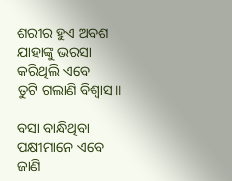ଶରୀର ହୁଏ ଅବଶ
ଯାହାଙ୍କୁ ଭରସା କରିଥିଲି ଏବେ
ତୁଟି ଗଲାଣି ବିଶ୍ୱାସ॥

ବସା ବାନ୍ଧିଥିବା ପକ୍ଷୀମାନେ ଏବେ
ଜାଣି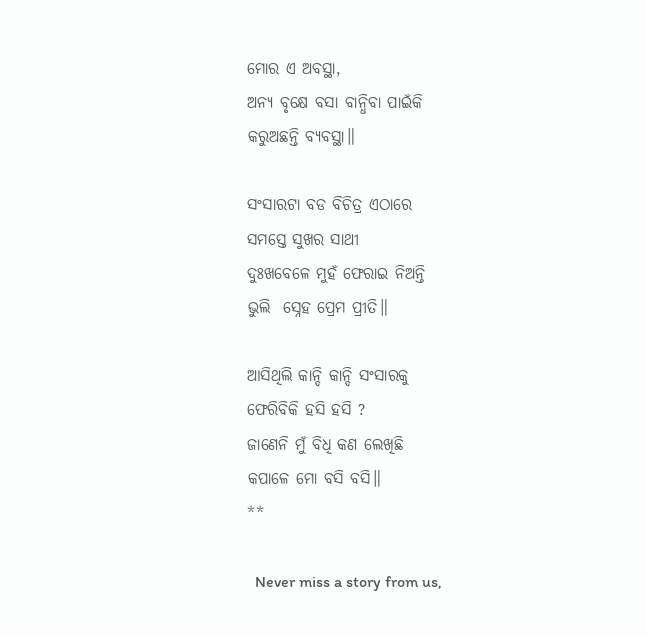ମୋର ଏ ଅବସ୍ଥା,
ଅନ୍ୟ ବୃକ୍ଷେ ବସା ବାନ୍ଧିବା ପାଇଁକି
କରୁଅଛନ୍ତି ବ୍ୟବସ୍ଥା॥

ସଂସାରଟା ବଡ ବିଚିତ୍ର ଏଠାରେ
ସମସ୍ତେ ସୁଖର ସାଥୀ
ଦୁଃଖବେଳେ ମୁହଁ ଫେରାଇ ନିଅନ୍ତି
ଭୁଲି  ସ୍ନେହ ପ୍ରେମ ପ୍ରୀତି॥

ଆସିଥିଲି କାନ୍ଦି କାନ୍ଦି ସଂସାରକୁ
ଫେରିବିକି ହସି ହସି ?
ଜାଣେନି ମୁଁ ବିଧି କଣ ଲେଖିଛି
କପାଳେ ମୋ ବସି ବସି॥
**

  Never miss a story from us,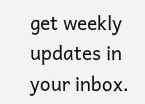get weekly updates in your inbox.